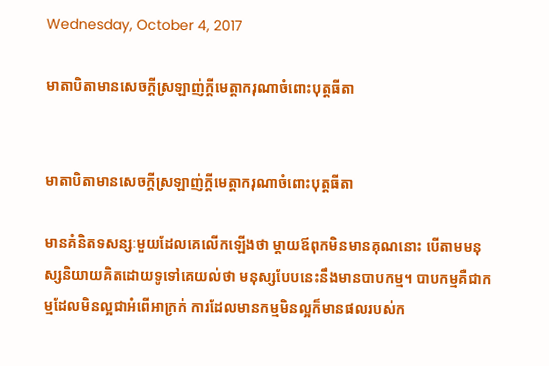Wednesday, October 4, 2017

មាតាបិតាមានសេចក្ដីស្រឡាញ់ក្ដីមេត្តាករុណាចំពោះបុត្តធីតា


មាតាបិតាមានសេចក្ដីស្រឡាញ់ក្ដីមេត្តាករុណាចំពោះបុត្តធីតា

មានគំនិតទសន្សៈមួយដែលគេលើកឡើងថា ម្ដាយឪពុកមិនមានគុណនោះ បើតាមមនុស្សនិយាយគិតដោយទូទៅគេយល់ថា មនុស្សបែបនេះនឹងមានបាបកម្ម។ បាបកម្មគឺជាកម្មដែលមិនល្អជាអំពើអាក្រក់ ការដែលមានកម្មមិនល្អក៏មានផលរបស់ក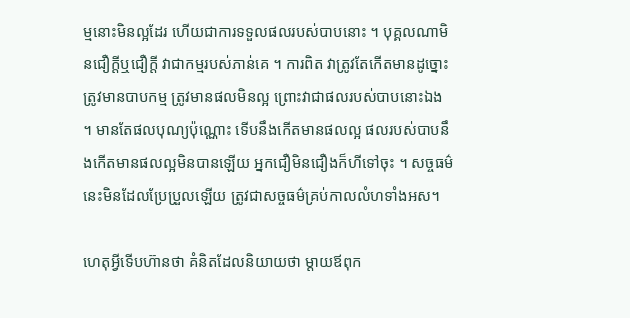ម្មនោះមិនល្អដែរ ហើយជាការទទួលផលរបស់បាបនោះ ។ បុគ្គលណាមិនជឿក្ដីឬជឿក្ដី វាជាកម្មរបស់ភាន់គេ ។ ការពិត វាត្រូវតែកើតមានដូច្នោះ ត្រូវមានបាបកម្ម ត្រូវមានផលមិនល្អ ព្រោះវាជាផលរបស់បាបនោះឯង ។ មានតែផលបុណ្យប៉ុណ្ណោះ ទើបនឹងកើតមានផលល្អ ផលរបស់បាបនឹងកើតមានផលល្អមិនបានឡើយ អ្នកជឿមិនជឿងក៏ហីទៅចុះ ។ សច្ចធម៌នេះមិនដែលប្រែប្រួលឡើយ ត្រូវជាសច្ចធម៌គ្រប់កាលលំហទាំងអស។

ហេតុអ្វីទើបហ៊ានថា គំនិតដែលនិយាយថា ម្ដាយឪពុក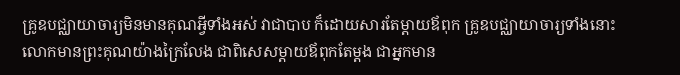គ្រូឧបជ្ឈាយាចារ្យមិនមានគុណអ្វីទាំងអស់ វាជាបាប ក៏ដោយសារតែម្ដាយឪពុក គ្រូឧបជ្ឈាយាចារ្យទាំងនោះ លោកមានព្រះគុណយ៉ាងក្រៃលែង ជាពិសេសម្ដាយឪពុកតែម្ដង ជាអ្នកមាន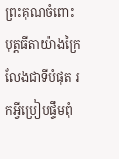ព្រះគុណចំពោះបុត្តធីតាយ៉ាងក្រៃលែងជាទីបំផុត រកអ្វីប្រៀបផ្ទឹមពុំ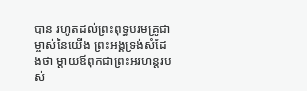បាន រហូតដល់ព្រះពុទ្ធបរមគ្រូជាម្ចាស់នៃយើង ព្រះអង្គទ្រង់សំដែងថា ម្ដាយឪពុកជាព្រះអរហន្តរបស់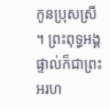កូនប្រុសស្រី ។ ព្រះពុទ្ធអង្គផ្ទាល់ក៏ជាព្រះអរហ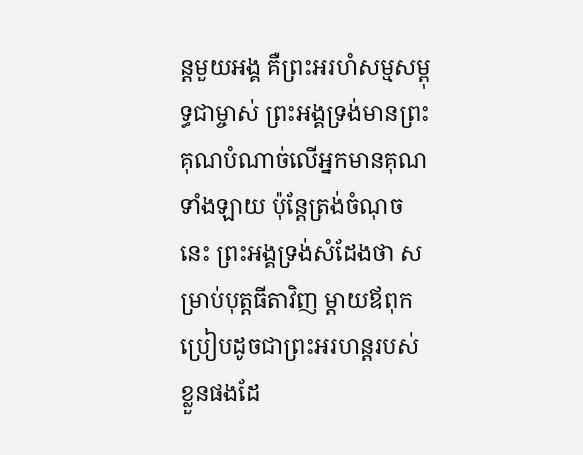ន្តមួយអង្គ គឺព្រះអរហំសម្មសម្ពុទ្ធជាម្ចាស់ ព្រះអង្គទ្រង់មានព្រះគុណបំណាច់លើអ្នកមានគុណទាំងឡាយ ប៉ុន្តែត្រង់ចំណុចនេះ ព្រះអង្គទ្រង់សំដែងថា សម្រាប់បុត្តធីតាវិញ ម្តាយឪពុកប្រៀបដូចជាព្រះអរហន្តរបស់ខ្លួនផងដែ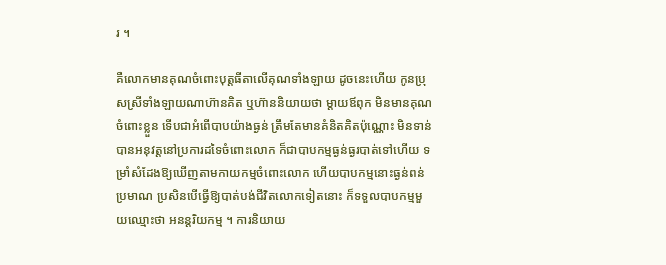រ ។

គឺលោកមានគុណចំពោះបុត្តធីតាលើគុណទាំងឡាយ ដូចនេះហើយ កូនប្រុសស្រីទាំងឡាយណាហ៊ានគិត ឬហ៊ាននិយាយថា ម្ដាយឪពុក មិនមានគុណចំពោះខ្លួន ទើបជាអំពើបាបយ៉ាងធ្ងន់ ត្រឹមតែមានគំនិតគិតប៉ុណ្ណោះ មិនទាន់បានអនុវត្តនៅប្រការដទៃចំពោះលោក ក៏ជាបាបកម្មធ្ងន់ធ្ងរបាត់ទៅហើយ ទម្រាំសំដែងឱ្យឃើញតាមកាយកម្មចំពោះលោក ហើយបាបកម្មនោះធ្ងន់ពន់ប្រមាណ ប្រសិនបើធ្វើឱ្យបាត់បង់ជីវិតលោកទៀតនោះ ក៏ទទួលបាបកម្មមួយឈ្មោះថា អនន្តរិយកម្ម ។ ការនិយាយ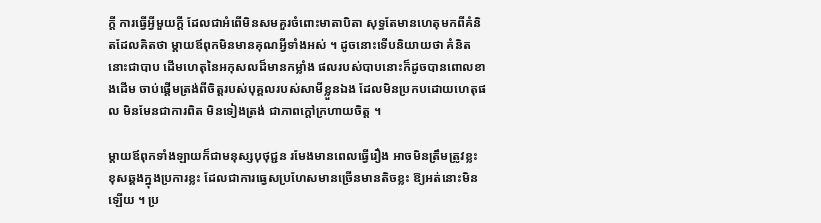ក្ដី ការធ្វើអ្វីមួយក្ដី ដែលជាអំពើមិនសមគួរចំពោះមាតាបិតា សុទ្ធតែមានហេតុមកពីគំនិតដែលគិតថា ម្ដាយឪពុកមិនមានគុណអ្វីទាំងអស់ ។ ដូចនោះទើបនិយាយថា គំនិតនោះជាបាប ដើមហេតុនៃអកុសលដ៏មានកម្លាំង ផលរបស់បាបនោះក៏ដូចបានពោលខាងដើម ចាប់ផ្ដើមត្រង់ពីចិត្តរបស់បុគ្គលរបស់សាមីខ្លួនឯង ដែលមិនប្រកបដោយហេតុផល មិនមែនជាការពិត មិនទៀងត្រង់ ជាភាពក្ដៅក្រហាយចិត្ត ។

ម្ដាយឪពុកទាំងឡាយក៏ជាមនុស្សបុថុជ្ជន រមែងមានពេលធ្វើរឿង អាចមិនត្រឹមត្រូវខ្លះ ខុសឆ្គងក្នុងប្រការខ្លះ ដែលជាការធ្វេសប្រហែសមានច្រើនមានតិចខ្លះ ឱ្យអត់នោះមិនឡើយ ។ ប្រ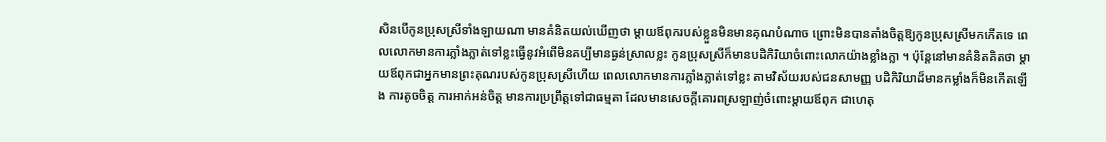សិនបើកូនប្រុសស្រីទាំងឡាយណា មានគំនិតយល់ឃើញថា ម្ដាយឪពុករបស់ខ្លួនមិនមានគុណបំណាច ព្រោះមិនបានតាំងចិត្តឱ្យកូនប្រុសស្រីមកកើតទេ ពេលលោកមានការភ្លាំងភ្លាត់ទៅខ្លះធ្វើនូវអំពើមិនគប្បីមានធ្ងន់ស្រាលខ្លះ កូនប្រុសស្រីក៏មានបដិកិរិយាចំពោះលោកយ៉ាងខ្លាំងក្លា ។ ប៉ុន្តែនៅមានគំនិតគិតថា ម្ដាយឪពុកជាអ្នកមានព្រះគុណរបស់កូនប្រុសស្រីហើយ ពេលលោកមានការភ្លាំងភ្លាត់ទៅខ្លះ តាមវិស័យរបស់ជនសាមញ្ញ បដិកិរិយាដ៏មានកម្លាំងក៏មិនកើតឡើង ការតូចចិត្ត ការអាក់អន់ចិត្ត មានការប្រព្រឹត្តទៅជាធម្មតា ដែលមានសេចក្ដីគោរពស្រឡាញ់ចំពោះម្ដាយឪពុក ជាហេតុ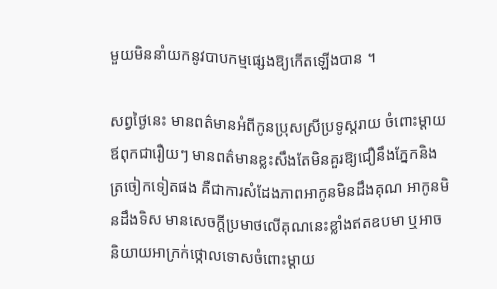មួយមិននាំយកនូវបាបកម្មផ្សេងឱ្យកើតឡើងបាន ។

សព្វថ្ងៃនេះ មានពត៌មានអំពីកូនប្រុសស្រីប្រទូស្តរាយ ចំពោះម្ដាយឪពុកជារឿយៗ មានពត៌មានខ្លះសឹងតែមិនគួរឱ្យជឿនឹងភ្នែកនិងត្រចៀកទៀតផង គឺជាការសំដែងភាពអាកូនមិនដឹងគុណ អាកូនមិនដឹងទិស មានសេចក្ដីប្រមាថលើគុណនេះខ្លាំងឥតឧបមា ឬអាចនិយាយអាក្រក់ថ្កោលទោសចំពោះម្ដាយ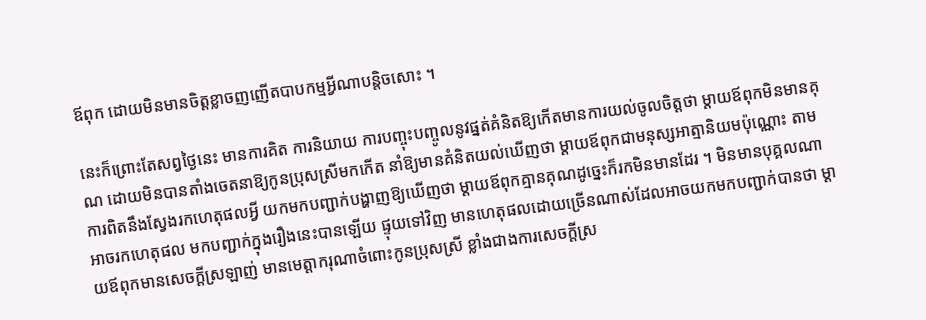ឪពុក ដោយមិនមានចិត្តខ្លាចញញើតបាបកម្មអ្វីណាបន្តិចសោះ ។

នេះក៏ព្រោះតែសព្វថ្ងៃនេះ មានការគិត ការនិយាយ ការបញ្ចុះបញ្ចូលនូវផ្នត់គំនិតឱ្យកើតមានការយល់ចូលចិត្តថា ម្ដាយឪពុកមិនមានគុណ ដោយមិនបានតាំងចេតនាឱ្យកូនប្រុសស្រីមកកើត នាំឱ្យមានគំនិតយល់ឃើញថា ម្ដាយឪពុកជាមនុស្សអាត្មានិយមប៉ុណ្ណោះ តាមការពិតនឹងស្វែងរកហេតុផលអ្វី យកមកបញ្ជាក់បង្ហាញឱ្យឃើញថា ម្ដាយឪពុកគ្មានគុណដូច្នេះក៏រកមិនមានដែរ ។ មិនមានបុគ្គលណាអាចរកហេតុផល មកបញ្ជាក់ក្នុងរឿងនេះបានឡើយ ផ្ទុយទៅវិញ មានហេតុផលដោយច្រើនណាស់ដែលអាចយកមកបញ្ជាក់បានថា ម្ដាយឪពុកមានសេចក្ដីស្រឡាញ់ មានមេត្តាករុណាចំពោះកូនប្រុសស្រី ខ្លាំងជាងការសេចក្ដីស្រ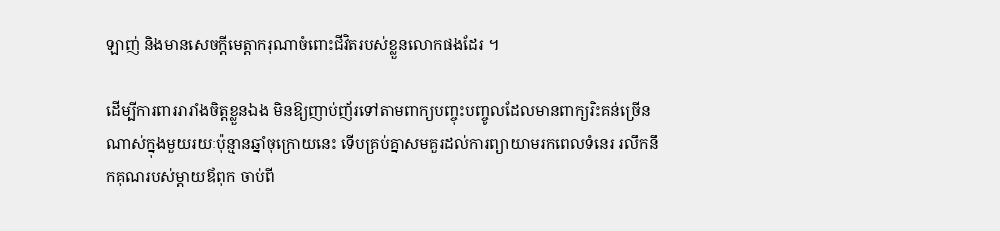ឡាញ់ និងមានសេចក្ដីមេត្តាករុណាចំពោះជីវិតរបស់ខ្លួនលោកផងដែរ ។

ដើម្បីការពាររារាំងចិត្តខ្លួនឯង មិនឱ្យញាប់ញ័រទៅតាមពាក្យបញ្ចុះបញ្ចូលដែលមានពាក្យរិះគន់ច្រើនណាស់ក្នុងមួយរយៈប៉ុន្មានឆ្នាំចុក្រោយនេះ ទើបគ្រប់គ្នាសមគួរដល់ការព្យាយាមរកពេលទំនេរ រលឹកនឹកគុណរបស់ម្ដាយឪពុក ចាប់ពី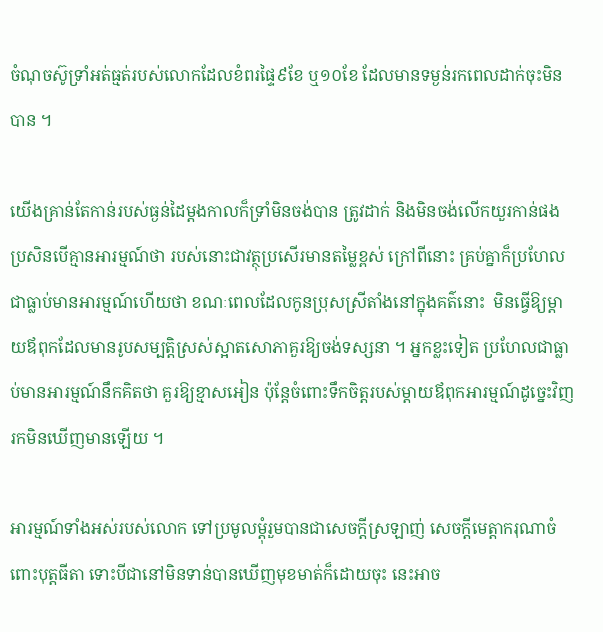ចំណុចស៊ូទ្រាំអត់ធ្មត់របស់លោកដែលខំពរផ្ទៃ៩ខែ ឬ១០ខែ ដែលមានទម្ងន់រកពេលដាក់ចុះមិនបាន ។

យើងគ្រាន់តែកាន់របស់ធ្ងន់ដៃម្ដងកាលក៏ទ្រាំមិនចង់បាន ត្រូវដាក់ និងមិនចង់លើកយួរកាន់ផង ប្រសិនបើគ្មានអារម្មណ៍ថា របស់នោះជាវត្ថុប្រសើរមានតម្លៃខ្ពស់ ក្រៅពីនោះ គ្រប់គ្នាក៏ប្រហែលជាធ្លាប់មានអារម្មណ៍ហើយថា ខណៈពេលដែលកូនប្រុសស្រីតាំងនៅក្នុងគត៌នោះ  មិនធ្វើឱ្យម្ដាយឪពុកដែលមានរូបសម្បត្តិស្រស់ស្អាតសោភាគួរឱ្យចង់ទស្សនា ។ អ្នកខ្លះទៀត ប្រហែលជាធ្លាប់មានអារម្មណ៍នឹកគិតថា គួរឱ្យខ្មាសអៀន ប៉ុន្តែចំពោះទឹកចិត្តរបស់ម្ដាយឪពុកអារម្មណ៍ដូច្នេះវិញ រកមិនឃើញមានឡើយ ។

អារម្មណ៍ទាំងអស់របស់លោក ទៅប្រមូលម្ដុំរួមបានជាសេចក្ដីស្រឡាញ់ សេចក្ដីមេត្តាករុណាចំពោះបុត្តធីតា ទោះបីជានៅមិនទាន់បានឃើញមុខមាត់ក៏ដោយចុះ នេះអាច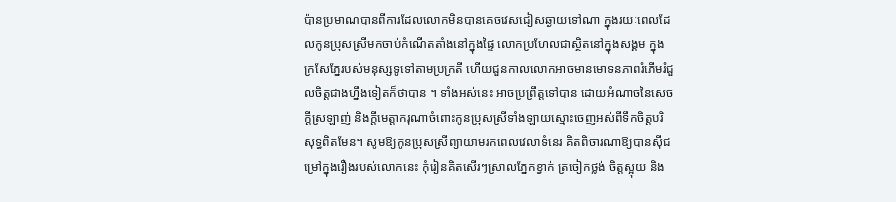ប៉ានប្រមាណបានពីការដែលលោកមិនបានគេចវេសជៀសឆ្ងាយទៅណា ក្នុងរយៈពេលដែលកូនប្រុសស្រីមកចាប់កំណើតតាំងនៅក្នុងផ្ទៃ លោកប្រហែលជាស្ថិតនៅក្នុងសង្គម ក្នុងក្រសែភ្នែរបស់មនុស្សទូទៅតាមប្រក្រតី ហើយជួនកាលលោកអាចមានមោទនភាពរំភើមរំជួលចិត្តជាងហ្នឹងទៀតក៏ថាបាន ។ ទាំងអស់នេះ អាចប្រព្រឹត្តទៅបាន ដោយអំណាចនៃសេចក្ដីស្រឡាញ់ និងក្ដីមេត្តាករុណាចំពោះកូនប្រុសស្រីទាំងឡាយស្មោះចេញអស់ពីទឹកចិត្តបរិសុទ្ធពិតមែន។ សូមឱ្យកូនប្រុសស្រីព្យាយាមរកពេលវេលាទំនេរ គិតពិចារណាឱ្យបានស៊ីជម្រៅក្នុងរឿងរបស់លោកនេះ កុំរៀនគិតសើរៗស្រាលភ្នែកខ្វាក់ ត្រចៀកថ្លង់ ចិត្តស្អុយ និង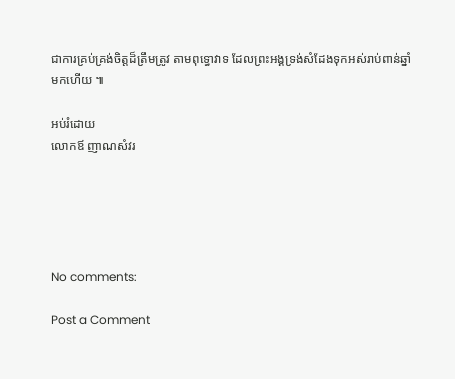ជាការគ្រប់គ្រង់ចិត្តដ៏ត្រឹមត្រូវ តាមពុទ្ធោវាទ ដែលព្រះអង្គទ្រង់សំដែងទុកអស់រាប់ពាន់ឆ្នាំមកហើយ ៕

អប់រំដោយ
លោកឪ ញាណសំវរ





No comments:

Post a Comment